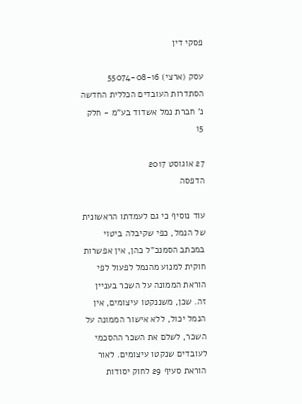פסקי דין

עסק (ארצי) 55074-08-16 הסתדרות העובדים הכללית החדשה נ' חברת נמל אשדוד בע"מ - חלק 15

27 אוגוסט 2017
הדפסה

עוד נוסיף כי גם לעמדתו הראשונית של הנמל, כפי שקיבלה ביטוי במכתב הסמנכ"ל כהן, אין אפשרות חוקית למנוע מהנמל לפעול לפי הוראת הממונה על השכר בעניין זה. שכן, משננקטו עיצומים, אין הנמל יכול, ללא אישור הממונה על השכר, לשלם את השכר ההסכמי לעובדים שנקטו עיצומים. לאור הוראת סעיף 29 לחוק יסודות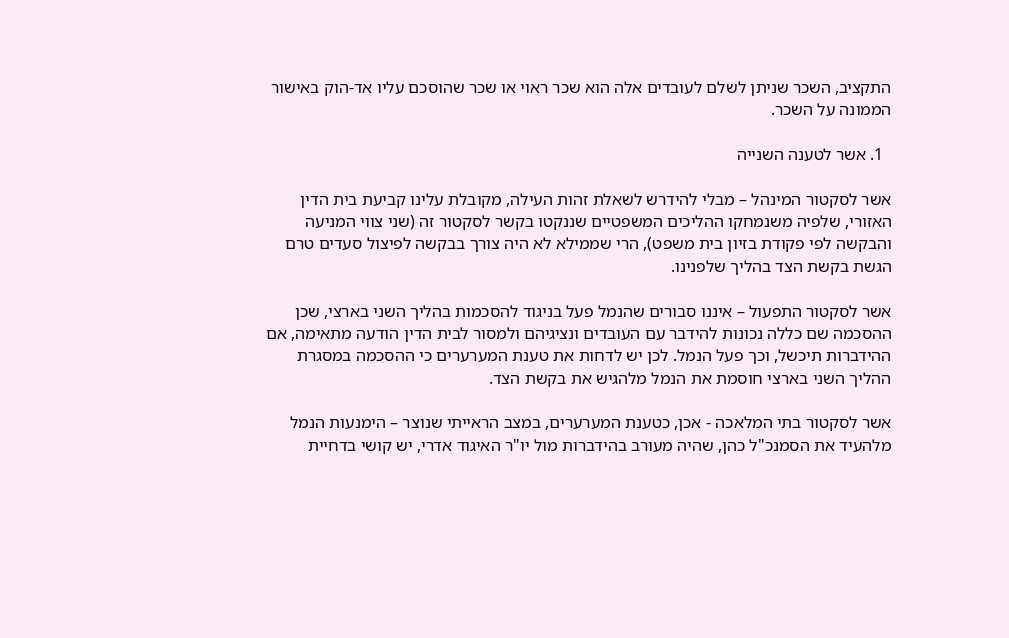התקציב, השכר שניתן לשלם לעובדים אלה הוא שכר ראוי או שכר שהוסכם עליו אד-הוק באישור הממונה על השכר.

  1. אשר לטענה השנייה

אשר לסקטור המינהל – מבלי להידרש לשאלת זהות העילה, מקובלת עלינו קביעת בית הדין האזורי, שלפיה משנמחקו ההליכים המשפטיים שננקטו בקשר לסקטור זה (שני צווי המניעה והבקשה לפי פקודת בזיון בית משפט), הרי שממילא לא היה צורך בבקשה לפיצול סעדים טרם הגשת בקשת הצד בהליך שלפנינו.

אשר לסקטור התפעול – איננו סבורים שהנמל פעל בניגוד להסכמות בהליך השני בארצי, שכן ההסכמה שם כללה נכונות להידבר עם העובדים ונציגיהם ולמסור לבית הדין הודעה מתאימה, אם ההידברות תיכשל, וכך פעל הנמל. לכן יש לדחות את טענת המערערים כי ההסכמה במסגרת ההליך השני בארצי חוסמת את הנמל מלהגיש את בקשת הצד.

אשר לסקטור בתי המלאכה - אכן, כטענת המערערים, במצב הראייתי שנוצר – הימנעות הנמל מלהעיד את הסמנכ"ל כהן, שהיה מעורב בהידברות מול יו"ר האיגוד אדרי, יש קושי בדחיית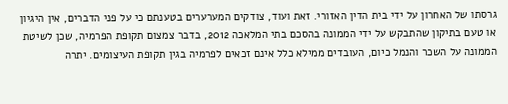גרסתו של האחרון על ידי בית הדין האזורי. זאת ועוד, צודקים המערערים בטענתם כי על פני הדברים, אין היגיון או טעם בתיקון שהתבקש על ידי הממונה בהסכם בתי המלאכה 2012, בדבר צמצום תקופת הפרמיה, שכן לשיטת הממונה על השכר והנמל כיום, העובדים ממילא כלל אינם זכאים לפרמיה בגין תקופת העיצומים. יתרה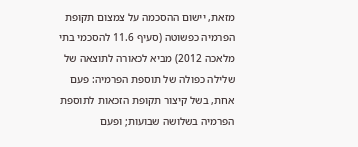מזאת, יישום ההסכמה על צמצום תקופת הפרמיה כפשוטה (סעיף 11.6 להסכמי בתי מלאכה 2012) מביא לכאורה לתוצאה של שלילה כפולה של תוספת הפרמיה: פעם אחת, בשל קיצור תקופת הזכאות לתוספת הפרמיה בשלושה שבועות; ופעם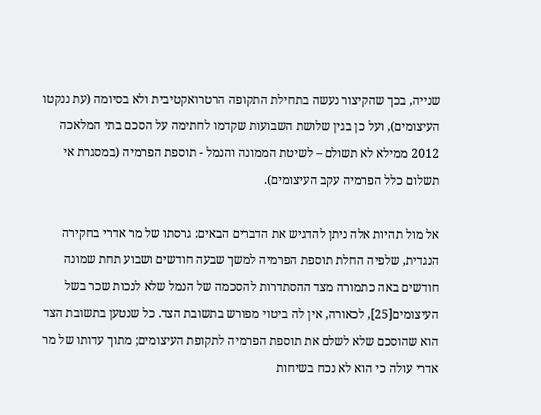שנייה, בכך שהקיצור נעשה בתחילת התקופה הרטרואקטיבית ולא בסיומה (עת ננקטו העיצומים), ועל כן בגין שלושת השבועות שקדמו לחתימה על הסכם בתי המלאכה 2012 ממילא לא תשולם – לשיטת הממונה והנמל - תוספת הפרמיה (במסגרת אי תשלום כלל הפרמיה עקב העיצומים).

אל מול תהיות אלה ניתן להדגיש את הדברים הבאים: גרסתו של מר אדרי בחקירה הנגדית, שלפיה החלת תוספת הפרמיה למשך שבעה חודשים ושבוע תחת שמונה חודשים באה כתמורה מצד ההסתדרות להסכמה של הנמל שלא לנכות שכר בשל העיצומים[25], לכאורה, אין לה ביטוי מפורש בתשובת הצד. כל שנטען בתשובת הצד הוא שהוסכם שלא לשלם את תוספת הפרמיה לתקופת העיצומים; מתוך עדותו של מר אדרי עולה כי הוא לא נכח בשיחות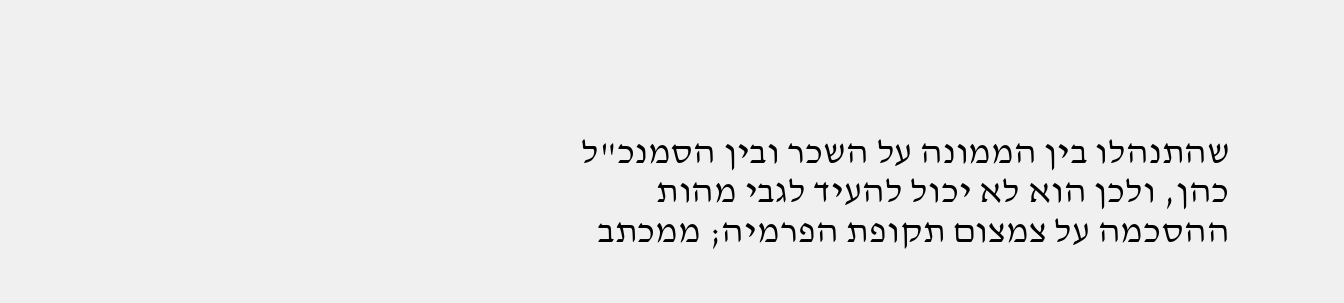שהתנהלו בין הממונה על השכר ובין הסמנכ"ל כהן, ולכן הוא לא יכול להעיד לגבי מהות ההסכמה על צמצום תקופת הפרמיה; ממכתב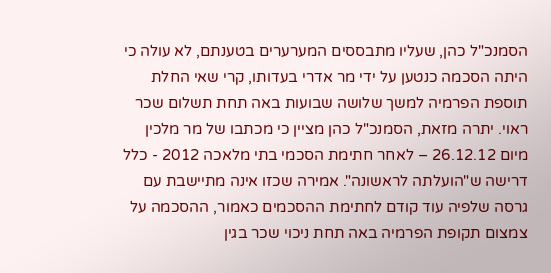הסמנכ"ל כהן, שעליו מתבססים המערערים בטענתם, לא עולה כי היתה הסכמה כנטען על ידי מר אדרי בעדותו, קרי שאי החלת תוספת הפרמיה למשך שלושה שבועות באה תחת תשלום שכר ראוי. יתרה מזאת, הסמנכ"ל כהן מציין כי מכתבו של מר מלכין מיום 26.12.12 – לאחר חתימת הסכמי בתי מלאכה 2012 - כלל דרישה ש"הועלתה לראשונה". אמירה שכזו אינה מתיישבת עם גרסה שלפיה עוד קודם לחתימת ההסכמים כאמור, ההסכמה על צמצום תקופת הפרמיה באה תחת ניכוי שכר בגין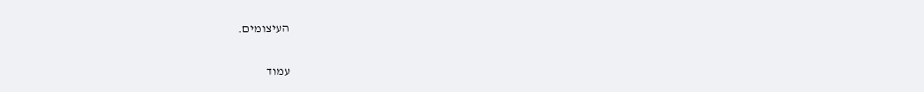העיצומים.

עמוד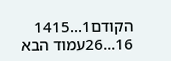הקודם1...1415
16...26עמוד הבא